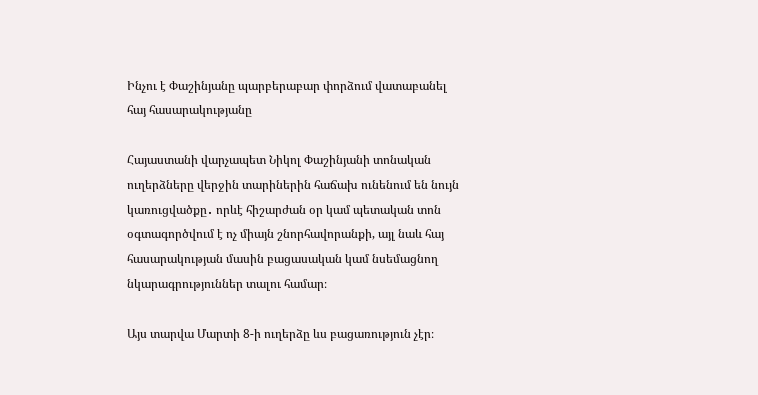Ինչու է Փաշինյանը պարբերաբար փորձում վատաբանել հայ հասարակությանը

Հայաստանի վարչապետ Նիկոլ Փաշինյանի տոնական ուղերձները վերջին տարիներին հաճախ ունենում են նույն կառուցվածքը․ որևէ հիշարժան օր կամ պետական տոն օգտագործվում է ոչ միայն շնորհավորանքի, այլ նաև հայ հասարակության մասին բացասական կամ նսեմացնող նկարագրություններ տալու համար։

Այս տարվա Մարտի 8-ի ուղերձը ևս բացառություն չէր։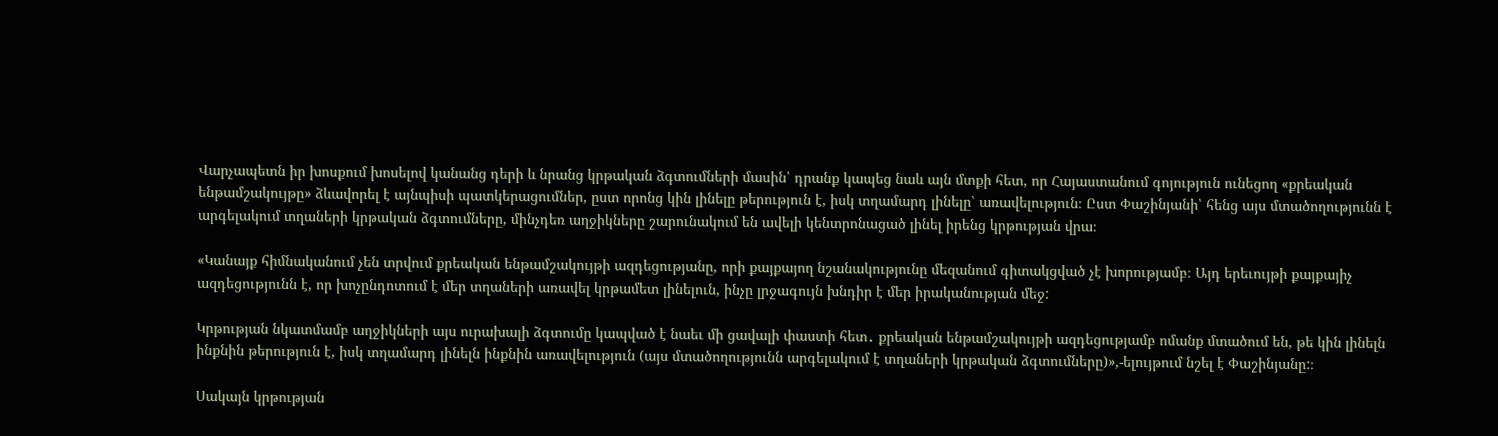Վարչապետն իր խոսքում խոսելով կանանց դերի և նրանց կրթական ձգտումների մասին՝ դրանք կապեց նաև այն մտքի հետ, որ Հայաստանում գոյություն ունեցող «քրեական ենթամշակույթը» ձևավորել է այնպիսի պատկերացումներ, ըստ որոնց կին լինելը թերություն է, իսկ տղամարդ լինելը՝ առավելություն։ Ըստ Փաշինյանի՝ հենց այս մտածողությունն է արգելակում տղաների կրթական ձգտումները, մինչդեռ աղջիկները շարունակում են ավելի կենտրոնացած լինել իրենց կրթության վրա։

«Կանայք հիմնականում չեն տրվում քրեական ենթամշակույթի ազդեցությանը, որի քայքայող նշանակությունը մեզանում գիտակցված չէ խորությամբ։ Այդ երեւույթի քայքայիչ ազդեցությունն է, որ խոչընդոտում է մեր տղաների առավել կրթամետ լինելուն, ինչը լրջագույն խնդիր է մեր իրականության մեջ:

Կրթության նկատմամբ աղջիկների այս ուրախալի ձգտումը կապված է նաեւ մի ցավալի փաստի հետ․ քրեական ենթամշակույթի ազդեցությամբ ոմանք մտածում են, թե կին լինելն ինքնին թերություն է, իսկ տղամարդ լինելն ինքնին առավելություն (այս մտածողությունն արգելակում է տղաների կրթական ձգտումները)»,-ելույթում նշել է Փաշինյանը:։

Սակայն կրթության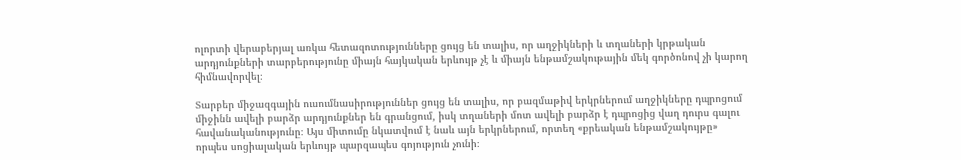ոլորտի վերաբերյալ առկա հետազոտությունները ցույց են տալիս, որ աղջիկների և տղաների կրթական արդյունքների տարբերությունը միայն հայկական երևույթ չէ և միայն ենթամշակութային մեկ գործոնով չի կարող հիմնավորվել։

Տարբեր միջազգային ուսումնասիրություններ ցույց են տալիս, որ բազմաթիվ երկրներում աղջիկները դպրոցում միջինն ավելի բարձր արդյունքներ են գրանցում, իսկ տղաների մոտ ավելի բարձր է դպրոցից վաղ դուրս գալու հավանականությունը։ Այս միտումը նկատվում է նաև այն երկրներում, որտեղ «քրեական ենթամշակույթը» որպես սոցիալական երևույթ պարզապես գոյություն չունի։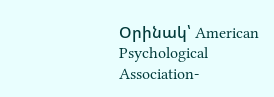Օրինակ՝ American Psychological Association-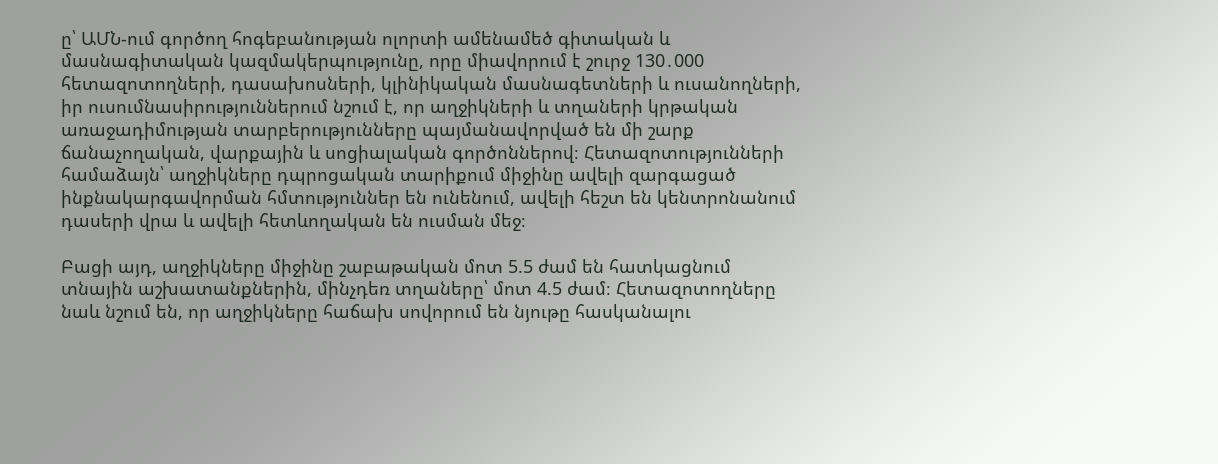ը՝ ԱՄՆ-ում գործող հոգեբանության ոլորտի ամենամեծ գիտական և մասնագիտական կազմակերպությունը, որը միավորում է շուրջ 130․000 հետազոտողների, դասախոսների, կլինիկական մասնագետների և ուսանողների, իր ուսումնասիրություններում նշում է, որ աղջիկների և տղաների կրթական առաջադիմության տարբերությունները պայմանավորված են մի շարք ճանաչողական, վարքային և սոցիալական գործոններով։ Հետազոտությունների համաձայն՝ աղջիկները դպրոցական տարիքում միջինը ավելի զարգացած ինքնակարգավորման հմտություններ են ունենում, ավելի հեշտ են կենտրոնանում դասերի վրա և ավելի հետևողական են ուսման մեջ։

Բացի այդ, աղջիկները միջինը շաբաթական մոտ 5.5 ժամ են հատկացնում տնային աշխատանքներին, մինչդեռ տղաները՝ մոտ 4.5 ժամ։ Հետազոտողները նաև նշում են, որ աղջիկները հաճախ սովորում են նյութը հասկանալու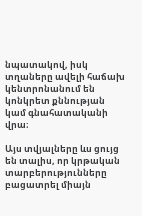նպատակով, իսկ տղաները ավելի հաճախ կենտրոնանում են կոնկրետ քննության կամ գնահատականի վրա։

Այս տվյալները ևս ցույց են տալիս, որ կրթական տարբերությունները բացատրել միայն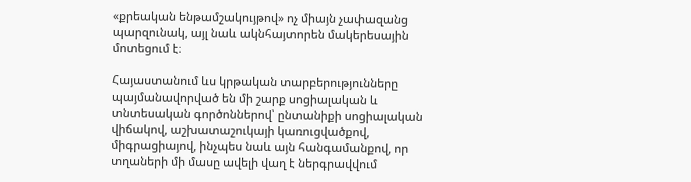«քրեական ենթամշակույթով» ոչ միայն չափազանց պարզունակ, այլ նաև ակնհայտորեն մակերեսային մոտեցում է։

Հայաստանում ևս կրթական տարբերությունները պայմանավորված են մի շարք սոցիալական և տնտեսական գործոններով՝ ընտանիքի սոցիալական վիճակով, աշխատաշուկայի կառուցվածքով, միգրացիայով, ինչպես նաև այն հանգամանքով, որ տղաների մի մասը ավելի վաղ է ներգրավվում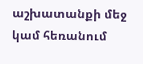աշխատանքի մեջ կամ հեռանում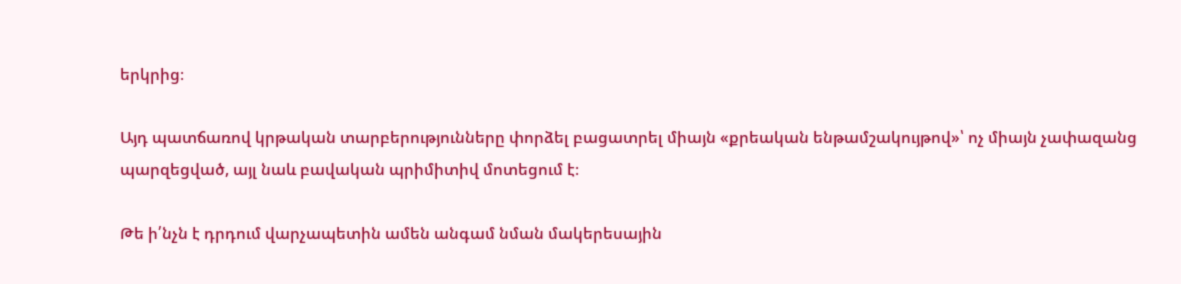երկրից։

Այդ պատճառով կրթական տարբերությունները փորձել բացատրել միայն «քրեական ենթամշակույթով»՝ ոչ միայն չափազանց պարզեցված, այլ նաև բավական պրիմիտիվ մոտեցում է։

Թե ի՛նչն է դրդում վարչապետին ամեն անգամ նման մակերեսային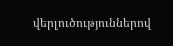վերլուծություններով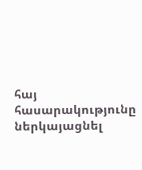հայ հասարակությունը ներկայացնել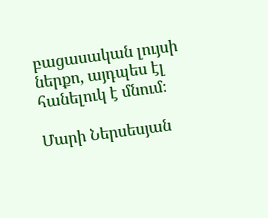բացասական լույսի ներքո, այդպես էլ հանելուկ է մնում։

Մարի Ներսեսյան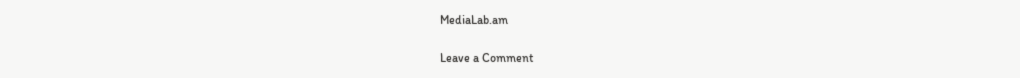MediaLab.am

Leave a Comment